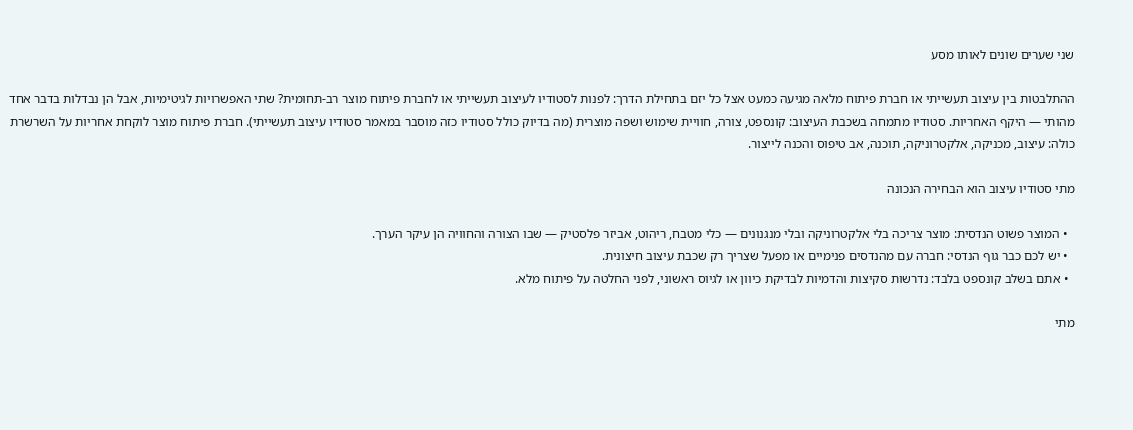שני שערים שונים לאותו מסע

ההתלבטות בין עיצוב תעשייתי או חברת פיתוח מלאה מגיעה כמעט אצל כל יזם בתחילת הדרך: לפנות לסטודיו לעיצוב תעשייתי או לחברת פיתוח מוצר רב-תחומית? שתי האפשרויות לגיטימיות, אבל הן נבדלות בדבר אחד מהותי — היקף האחריות. סטודיו מתמחה בשכבת העיצוב: קונספט, צורה, חוויית שימוש ושפה מוצרית (מה בדיוק כולל סטודיו כזה מוסבר במאמר סטודיו עיצוב תעשייתי). חברת פיתוח מוצר לוקחת אחריות על השרשרת כולה: עיצוב, מכניקה, אלקטרוניקה, תוכנה, אב טיפוס והכנה לייצור.

מתי סטודיו עיצוב הוא הבחירה הנכונה

  • המוצר פשוט הנדסית: מוצר צריכה בלי אלקטרוניקה ובלי מנגנונים — כלי מטבח, ריהוט, אביזר פלסטיק — שבו הצורה והחוויה הן עיקר הערך.
  • יש לכם כבר גוף הנדסי: חברה עם מהנדסים פנימיים או מפעל שצריך רק שכבת עיצוב חיצונית.
  • אתם בשלב קונספט בלבד: נדרשות סקיצות והדמיות לבדיקת כיוון או לגיוס ראשוני, לפני החלטה על פיתוח מלא.

מתי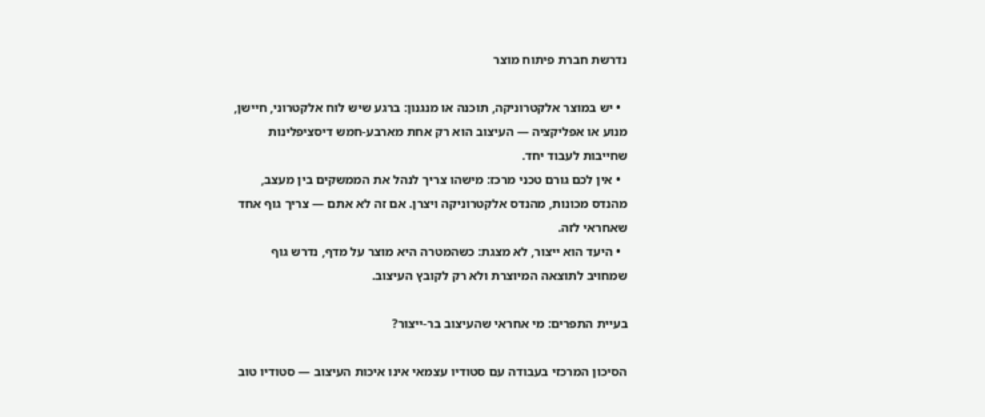נדרשת חברת פיתוח מוצר

  • יש במוצר אלקטרוניקה, תוכנה או מנגנון: ברגע שיש לוח אלקטרוני, חיישן, מנוע או אפליקציה — העיצוב הוא רק אחת מארבע-חמש דיסציפלינות שחייבות לעבוד יחד.
  • אין לכם גורם טכני מרכז: מישהו צריך לנהל את הממשקים בין מעצב, מהנדס מכונות, מהנדס אלקטרוניקה ויצרן. אם זה לא אתם — צריך גוף אחד שאחראי לזה.
  • היעד הוא ייצור, לא מצגת: כשהמטרה היא מוצר על מדף, נדרש גוף שמחויב לתוצאה המיוצרת ולא רק לקובץ העיצוב.

בעיית התפרים: מי אחראי שהעיצוב בר-ייצור?

הסיכון המרכזי בעבודה עם סטודיו עצמאי אינו איכות העיצוב — סטודיו טוב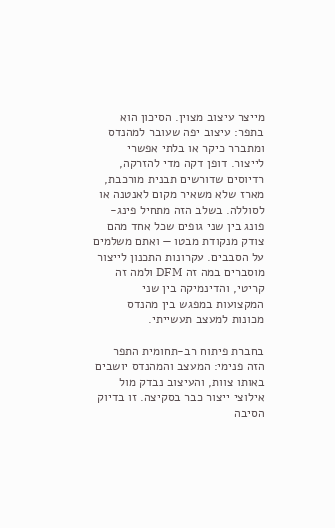מייצר עיצוב מצוין. הסיכון הוא בתפר: עיצוב יפה שעובר למהנדס ומתברר כיקר או בלתי אפשרי לייצור. דופן דקה מדי להזרקה, רדיוסים שדורשים תבנית מורכבת, מארז שלא משאיר מקום לאנטנה או לסוללה. בשלב הזה מתחיל פינג-פונג בין שני גופים שכל אחד מהם צודק מנקודת מבטו — ואתם משלמים על הסבבים. עקרונות התכנון לייצור מוסברים במה זה DFM ולמה זה קריטי, והדינמיקה בין שני המקצועות במפגש בין מהנדס מכונות למעצב תעשייתי.

בחברת פיתוח רב-תחומית התפר הזה פנימי: המעצב והמהנדס יושבים באותו צוות, והעיצוב נבדק מול אילוצי ייצור כבר בסקיצה. זו בדיוק הסיבה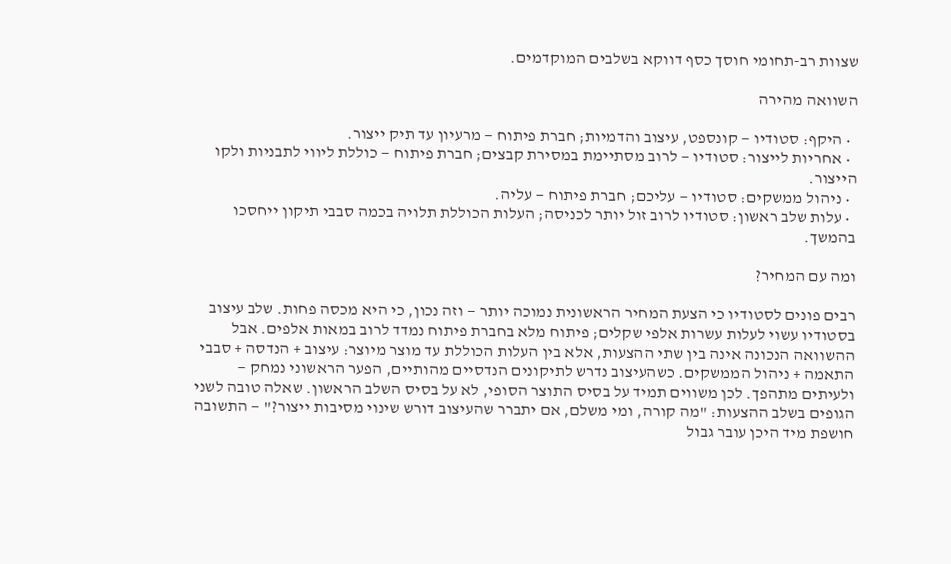שצוות רב-תחומי חוסך כסף דווקא בשלבים המוקדמים.

השוואה מהירה

  • היקף: סטודיו — קונספט, עיצוב והדמיות; חברת פיתוח — מרעיון עד תיק ייצור.
  • אחריות לייצור: סטודיו — לרוב מסתיימת במסירת קבצים; חברת פיתוח — כוללת ליווי לתבניות ולקו הייצור.
  • ניהול ממשקים: סטודיו — עליכם; חברת פיתוח — עליה.
  • עלות שלב ראשון: סטודיו לרוב זול יותר לכניסה; העלות הכוללת תלויה בכמה סבבי תיקון ייחסכו בהמשך.

ומה עם המחיר?

רבים פונים לסטודיו כי הצעת המחיר הראשונית נמוכה יותר — וזה נכון, כי היא מכסה פחות. שלב עיצוב בסטודיו עשוי לעלות עשרות אלפי שקלים; פיתוח מלא בחברת פיתוח נמדד לרוב במאות אלפים. אבל ההשוואה הנכונה אינה בין שתי ההצעות, אלא בין העלות הכוללת עד מוצר מיוצר: עיצוב + הנדסה + סבבי התאמה + ניהול הממשקים. כשהעיצוב נדרש לתיקונים הנדסיים מהותיים, הפער הראשוני נמחק — ולעיתים מתהפך. לכן משווים תמיד על בסיס התוצר הסופי, לא על בסיס השלב הראשון. שאלה טובה לשני הגופים בשלב ההצעות: "מה קורה, ומי משלם, אם יתברר שהעיצוב דורש שינוי מסיבות ייצור?" — התשובה חושפת מיד היכן עובר גבול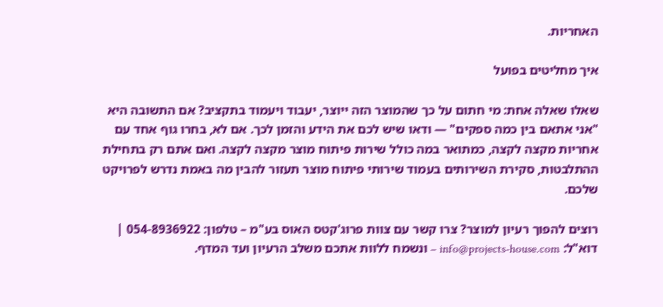האחריות.

איך מחליטים בפועל

שאלו שאלה אחת: מי חתום על כך שהמוצר הזה ייוצר, יעבוד ויעמוד בתקציב? אם התשובה היא "אני אתאם בין כמה ספקים" — ודאו שיש לכם את הידע והזמן לכך. אם לא, בחרו גוף אחד עם אחריות מקצה לקצה, כמתואר במה כולל שירות פיתוח מוצר מקצה לקצה. ואם אתם רק בתחילת ההתלבטות, סקירת השירותים בעמוד שירותי פיתוח מוצר תעזור להבין מה באמת נדרש לפרויקט שלכם.

רוצים להפוך רעיון למוצר? צרו קשר עם צוות פרוג'קטס האוס בע"מ – טלפון: 054-8936922 | דוא"ל: info@projects-house.com – ונשמח ללוות אתכם משלב הרעיון ועד המדף.